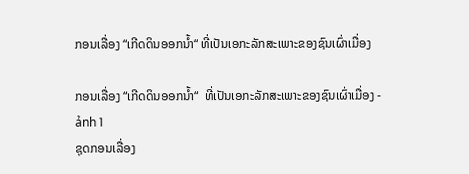ກອນເລື່ອງ “ເກີດດິນອອກນ້ຳ“ ທີ່ເປັນເອກະລັກສະເພາະຂອງຊົນເຜົ່າເມື່ອງ

ກອນເລື່ອງ “ເກີດດິນອອກນ້ຳ“  ທີ່ເປັນເອກະລັກສະເພາະຂອງຊົນເຜົ່າເມື່ອງ - ảnh 1
ຊຸດກອນເລື່ອງ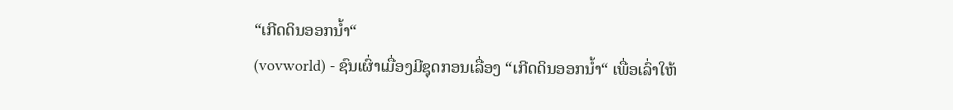“ເກີດດິນອອກນ້ຳ“
(vovworld) - ຊົນເຜົ່າເມື່ອງມີຊຸດກອນເລື່ອງ “ເກີດດິນອອກນ້ຳ“ ເພື່ອເລົ່າໃຫ້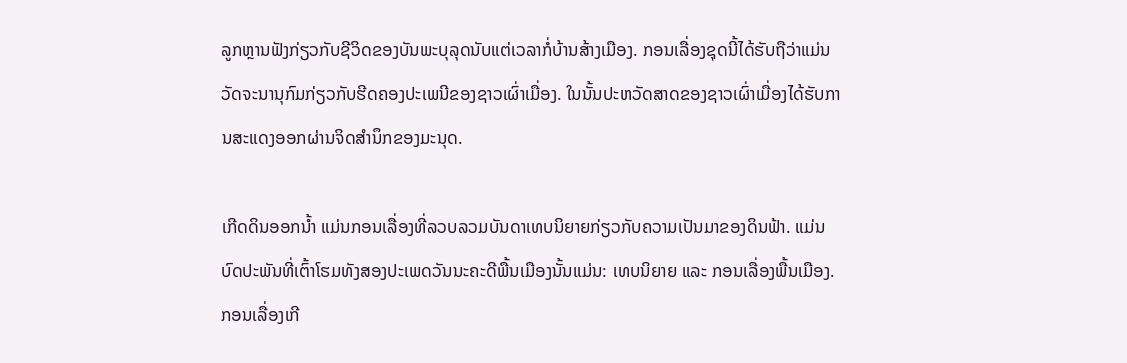ລູກຫຼານຟັງກ່ຽວກັບຊີວິດຂອງບັນພະບຸລຸດນັບແຕ່ເວລາກໍ່ບ້ານສ້າງເມືອງ. ກອນເລື່ອງຊຸດນີ້ໄດ້ຮັບຖືວ່າແມ່ນວັດຈະນານຸກົມກ່ຽວກັບຮີດຄອງປະເພນີຂອງຊາວເຜົ່າເມື່ອງ. ໃນນັ້ນປະຫວັດສາດຂອງຊາວເຜົ່າເມື່ອງໄດ້ຮັບການສະແດງອອກຜ່ານຈິດສຳນຶກຂອງມະນຸດ.

ເກີດດິນອອກນ້ຳ ແມ່ນກອນເລື່ອງທີ່ລວບລວມບັນດາເທບນິຍາຍກ່ຽວກັບຄວາມເປັນມາຂອງດິນຟ້າ. ແມ່ນບົດປະພັນທີ່ເຕົ້າໂຮມທັງສອງປະເພດວັນນະຄະດີພື້ນເມືອງນັ້ນແມ່ນ: ເທບນິຍາຍ ແລະ ກອນເລື່ອງພື້ນເມືອງ. ກອນເລື່ອງເກີ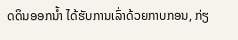ດດິນອອກນ້ຳ ໄດ້ຮັບການເລົ່າດ້ວຍກາບກອນ, ກ່ຽ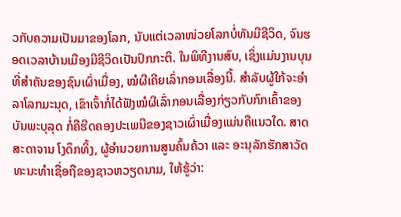ວກັບຄວາມເປັນມາຂອງໂລກ, ນັບແຕ່ເວລາໜ່ວຍໂລກບໍ່ທັນມີຊີວິດ, ຈົນຮອດເວລາບ້ານເມືອງມີຊີວິດເປັນປົກກະຕິ. ໃນພິທີງານສົບ, ເຊິ່ງແມ່ນງານບຸນທີ່ສຳຄັນຂອງຊົນເຜົ່າເມື່ອງ, ໝໍຜີເຄີຍເລົ່າກອນເລື່ອງນີ້. ສຳລັບຜູ້ໃກ້ຈະອຳລາໂລກມະນຸດ, ເຂົາເຈົ້າກໍ່ໄດ້ຟັງໝໍຜີເລົ່າກອນເລື່ອງກ່ຽວກັບກົກເຄົ້າຂອງບັນພະບຸລຸດ ກໍ່ຄືຮີດຄອງປະເພນີຂອງຊາວເຜົ່າເມື່ອງແມ່ນຄືແນວໃດ. ສາດສະດາຈານ ໂງດຶກທິ້ງ, ຜູ້ອຳນວຍການສູນຄົ້ນຄ້ວາ ແລະ ອະນຸລັກຮັກສາວັດທະນະທຳເຊື່ອຖືຂອງຊາວຫວຽດນາມ, ໃຫ້ຮູ້ວ່າ: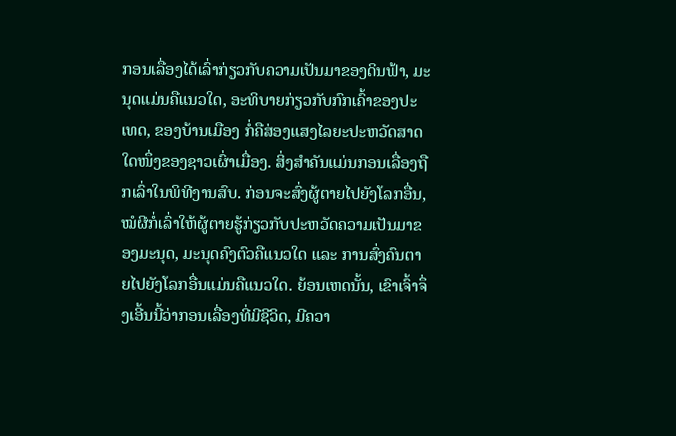ກອນເລື່ອງໄດ້ເລົ່າກ່ຽວກັບຄວາມເປັນມາຂອງດິນຟ້າ, ມະນຸດແມ່ນຄືແນວໃດ, ອະທິບາຍກ່ຽວກັບກົກເຄົ້າຂອງປະເທດ, ຂອງບ້ານເມືອງ ກໍ່ຄືສ່ອງແສງໄລຍະປະຫວັດສາດໃດໜຶ່ງຂອງຊາວເຜົ່າເມື່ອງ. ສິ່ງສຳຄັນແມ່ນກອນເລື່ອງຖືກເລົ່າໃນພິທີງານສົບ. ກ່ອນຈະສົ່ງຜູ້ຕາຍໄປຍັງໂລກອື່ນ, ໝໍຜີກໍ່ເລົ່າໃຫ້ຜູ້ຕາຍຮູ້ກ່ຽວກັບປະຫວັດຄວາມເປັນມາຂອງມະນຸດ, ມະນຸດຄົງຕົວຄືແນວໃດ ແລະ ການສົ່ງຄົນຕາຍໄປຍັງໂລກອື່ນແມ່ນຄືແນວໃດ. ຍ້ອນເຫດນັ້ນ, ເຂົາເຈົ້າຈຶ່ງເອີ້ນນີ້ວ່າກອນເລື່ອງທີ່ມີຊີວິດ, ມີຄວາ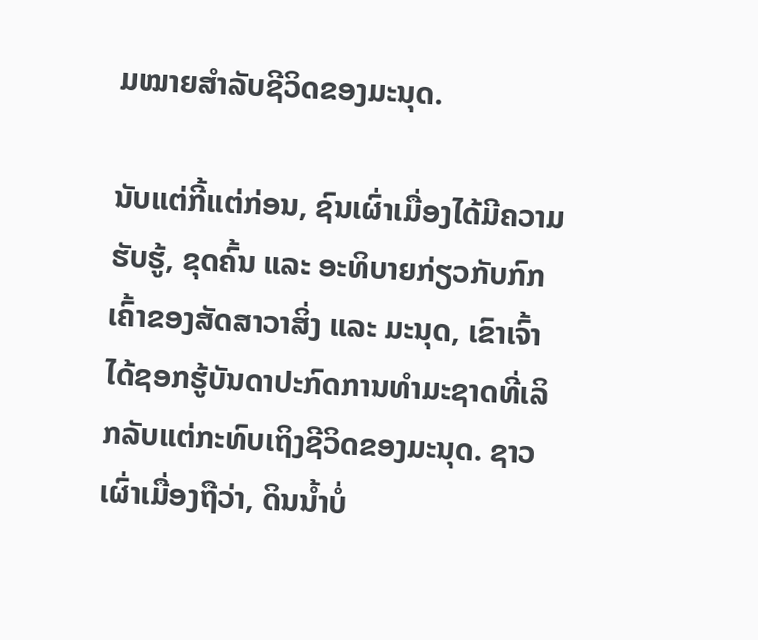ມໝາຍສຳລັບຊີວິດຂອງມະນຸດ.

ນັບແຕ່ກີ້ແຕ່ກ່ອນ, ຊົນເຜົ່າເມື່ອງໄດ້ມີຄວາມຮັບຮູ້, ຂຸດຄົ້ນ ແລະ ອະທິບາຍກ່ຽວກັບກົກເຄົ້າຂອງສັດສາວາສິ່ງ ແລະ ມະນຸດ, ເຂົາເຈົ້າໄດ້ຊອກຮູ້ບັນດາປະກົດການທຳມະຊາດທີ່ເລິກລັບແຕ່ກະທົບເຖິງຊີວິດຂອງມະນຸດ. ຊາວເຜົ່າເມື່ອງຖືວ່າ, ດິນນ້ຳບໍ່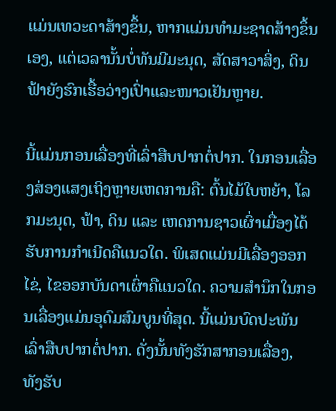ແມ່ນເທວະດາສ້າງຂຶ້ນ, ຫາກແມ່ນທຳມະຊາດສ້າງຂຶ້ນເອງ, ແຕ່ເວລານັ້ນບໍ່ທັນມີມະນຸດ, ສັດສາວາສິ່ງ, ດິນຟ້າຍັງຮົກເຮື້ອວ່າງເປົ່າແລະໜາວເຢັນຫຼາຍ.

ນີ້ແມ່ນກອນເລື່ອງທີ່ເລົ່າສືບປາກຕໍ່ປາກ. ໃນກອນເລື່ອງສ່ອງແສງເຖິງຫຼາຍເຫດການຄື: ຕົ້ນໄມ້ໃບຫຍ້າ, ໂລກມະນຸດ, ຟ້າ, ດິນ ແລະ ເຫດການຊາວເຜົ່າເມື່ອງໄດ້ຮັບການກຳເນີດຄືແນວໃດ. ພິເສດແມ່ນມີເລື່ອງອອກໄຂ່, ໄຂອອກບັນດາເຜົ່າຄືແນວໃດ. ຄວາມສຳນຶກໃນກອນເລື່ອງແມ່ນອຸດົມສົມບູນທີ່ສຸດ. ນີ້ແມ່ນບົດປະພັນເລົ່າສືບປາກຕໍ່ປາກ. ດັ່ງນັ້ນທັງຮັກສາກອນເລື່ອງ, ທັງຮັບ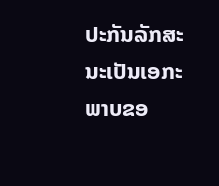ປະກັນລັກສະນະເປັນເອກະພາບຂອ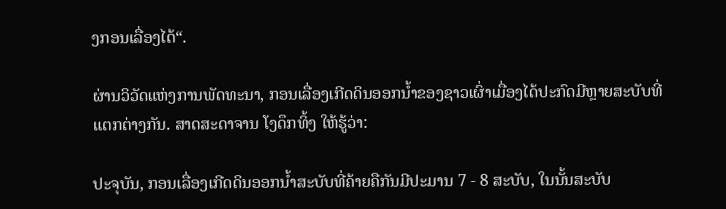ງກອນເລື່ອງໄດ້“.

ຜ່ານວິວັດແຫ່ງການພັດທະນາ, ກອນເລື່ອງເກີດດິນອອກນ້ຳຂອງຊາວເຜົ່າເມື່ອງໄດ້ປະກົດມີຫຼາຍສະບັບທີ່ແຕກຕ່າງກັນ. ສາດສະດາຈານ ໂງດຶກທິ້ງ ໃຫ້ຮູ້ວ່າ:

ປະຈຸບັນ, ກອນເລື່ອງເກີດດິນອອກນ້ຳສະບັບທີ່ຄ້າຍຄືກັນມີປະມານ 7 - 8 ສະບັບ, ໃນນັ້ນສະບັບ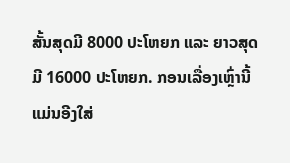ສັ້ນສຸດມີ 8000 ປະໂຫຍກ ແລະ ຍາວສຸດມີ 16000 ປະໂຫຍກ. ກອນເລື່ອງເຫຼົ່ານີ້ແມ່ນອີງໃສ່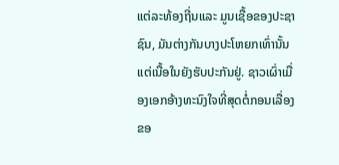ແຕ່ລະທ້ອງຖີ່ນແລະ ມູນເຊື້ອຂອງປະຊາຊົນ, ມັນຕ່າງກັນບາງປະໂຫຍກເທົ່ານັ້ນ ແຕ່ເນື້ອໃນຍັງຮັບປະກັນຢູ່. ຊາວເຜົ່າເມື່ອງເອກອ້າງທະນົງໃຈທີ່ສຸດຕໍ່ກອນເລື່ອງຂອ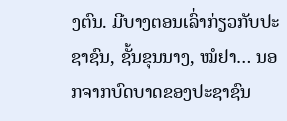ງຕົນ. ມີບາງຕອນເລົ່າກ່ຽວກັບປະຊາຊົນ, ຊັ້ນຂຸນນາງ, ໝໍຢາ… ນອກຈາກບົດບາດຂອງປະຊາຊົນ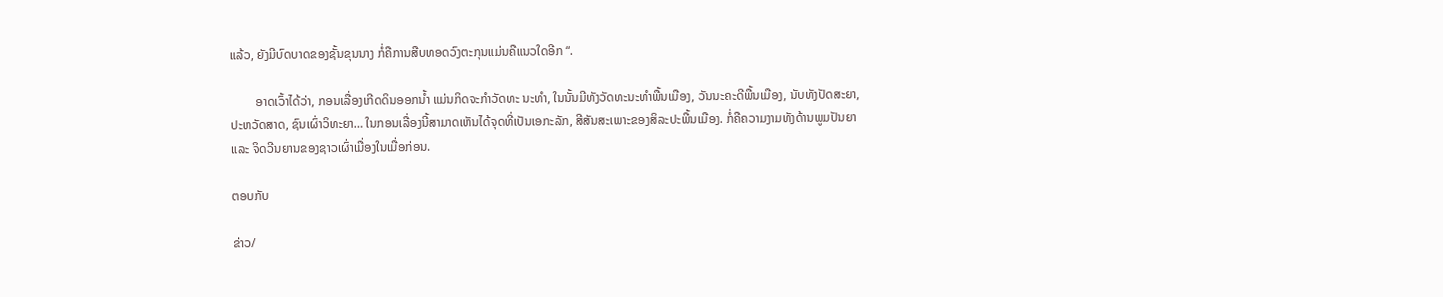ແລ້ວ, ຍັງມີບົດບາດຂອງຊັ້ນຂຸນນາງ ກໍ່ຄືການສືບທອດວົງຕະກຸນແມ່ນຄືແນວໃດອີກ “.

        ອາດເວົ້າໄດ້ວ່າ, ກອນເລື່ອງເກີດດິນອອກນ້ຳ ແມ່ນກິດຈະກຳວັດທະ ນະທຳ, ໃນນັ້ນມີທັງວັດທະນະທຳພື້ນເມືອງ, ວັນນະຄະດີພື້ນເມືອງ, ນັບທັງປັດສະຍາ, ປະຫວັດສາດ, ຊົນເຜົ່າວິທະຍາ… ໃນກອນເລື່ອງນີ້ສາມາດເຫັນໄດ້ຈຸດທີ່ເປັນເອກະລັກ, ສີສັນສະເພາະຂອງສິລະປະພື້ນເມືອງ. ກໍ່ຄືຄວາມງາມທັງດ້ານພູມປັນຍາ ແລະ ຈິດວີນຍານຂອງຊາວເຜົ່າເມື່ອງໃນເມື່ອກ່ອນ.

ຕອບກັບ

ຂ່າວ/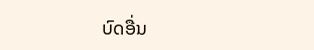ບົດອື່ນ